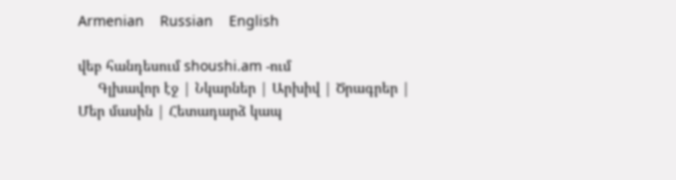Armenian    Russian    English

վեբ հանդեսում shoushi.am -ում
     Գլխավոր էջ | Նկարներ | Արխիվ | Ծրագրեր | Մեր մասին | Հետադարձ կապ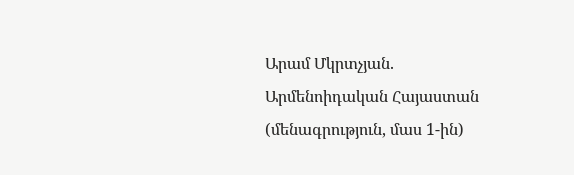Արամ Մկրտչյան. Արմենոիդական Հայաստան (մենագրություն, մաս 1-ին)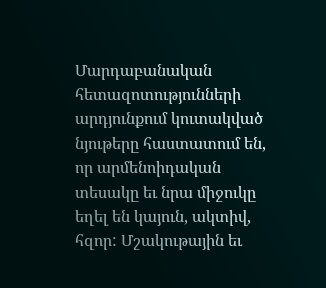Մարդաբանական հետազոտությունների արդյունքում կուտակված  նյութերը հաստատում են, որ արմենոիդական տեսակը եւ նրա միջուկը եղել են կայուն, ակտիվ, հզոր: Մշակութային եւ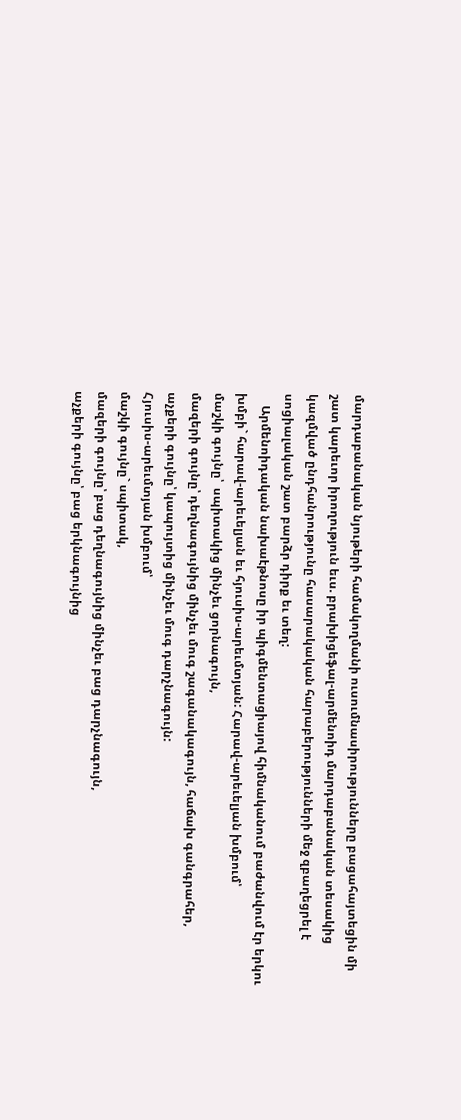մարդաբանական նյութերի համակողմանի ուսումնասիրությունները բացահայտեցին մի շատ կարեւոր իրողություն եւս. բրախիցեֆալ-արմենոիդ մարդաբանական տեսակից կազմված ընդհանրությունը հասարակական հարաբերությունների մեջ զբաղեցրել է սոցիալական շատ բարձր դիրք եւ տեղ:
    Արմենոիդական նախաէթնոսը իր պիգմենտացիայով հիմնականում բաժանվում էր երկու խմբի` հարավ-արեւելյան եւ հյուսիս-արեւմտյան: Հարավ-արեւելյան խմբում՝
մաշկի գույնը՝  սպիտակից մինչեւ ցորնագույն,
մազերի գույնը՝ դեղնագույնից մինչեւ մուգ շագանակագույն, հաճախ գանգրահեր,
աչքերի գույնը՝ կապույտից մինչեւ մուգ դարչնագույն:
Հյուսիս-արեւմտյան խմբում՝
մաշկի գույնը` սպիտակ,
մազերի գույնը՝ բաց դեղնագույնից մինչեւ բաց դարչնագույն,
աչքերի գույնը՝ բաց երկնագույնից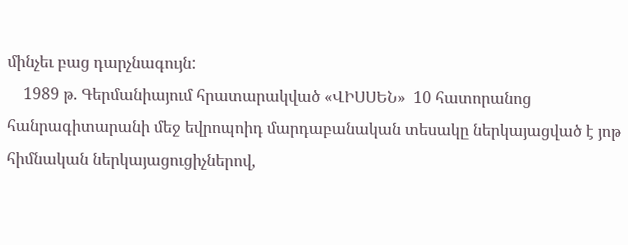մինչեւ բաց դարչնագույն:
    1989 թ. Գերմանիայում հրատարակված «ՎԻՍՍԵՆ»  10 հատորանոց հանրագիտարանի մեջ եվրոպոիդ մարդաբանական տեսակը ներկայացված է յոթ հիմնական ներկայացուցիչներով,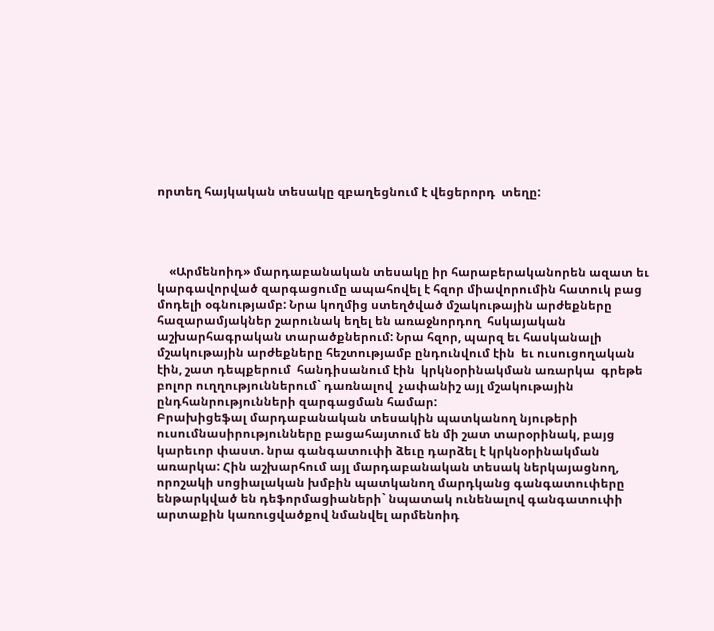որտեղ հայկական տեսակը զբաղեցնում է վեցերորդ  տեղը:




    «Արմենոիդ» մարդաբանական տեսակը իր հարաբերականորեն ազատ եւ կարգավորված զարգացումը ապահովել է հզոր միավորումին հատուկ բաց մոդելի օգնությամբ: Նրա կողմից ստեղծված մշակութային արժեքները հազարամյակներ շարունակ եղել են առաջնորդող  հսկայական աշխարհագրական տարածքներում: Նրա հզոր, պարզ եւ հասկանալի մշակութային արժեքները հեշտությամբ ընդունվում էին  եւ ուսուցողական էին, շատ դեպքերում  հանդիսանում էին  կրկնօրինակման առարկա  գրեթե բոլոր ուղղություններում` դառնալով  չափանիշ այլ մշակութային ընդհանրությունների զարգացման համար:
Բրախիցեֆալ մարդաբանական տեսակին պատկանող նյութերի ուսումնասիրությունները բացահայտում են մի շատ տարօրինակ, բայց կարեւոր փաստ. նրա գանգատուփի ձեւը դարձել է կրկնօրինակման առարկա: Հին աշխարհում այլ մարդաբանական տեսակ ներկայացնող, որոշակի սոցիալական խմբին պատկանող մարդկանց գանգատուփերը ենթարկված են դեֆորմացիաների` նպատակ ունենալով գանգատուփի արտաքին կառուցվածքով նմանվել արմենոիդ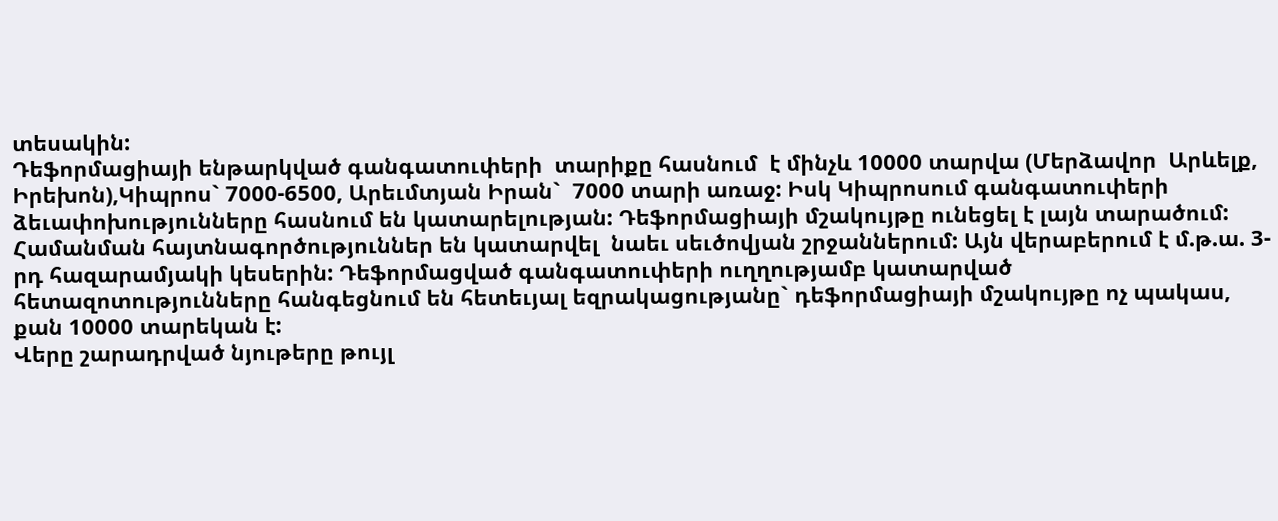տեսակին:
Դեֆորմացիայի ենթարկված գանգատուփերի  տարիքը հասնում  է մինչև 10000 տարվա (Մերձավոր  Արևելք, Իրեխոն),Կիպրոս` 7000-6500, Արեւմտյան Իրան`  7000 տարի առաջ: Իսկ Կիպրոսում գանգատուփերի ձեւափոխությունները հասնում են կատարելության: Դեֆորմացիայի մշակույթը ունեցել է լայն տարածում: Համանման հայտնագործություններ են կատարվել  նաեւ սեւծովյան շրջաններում: Այն վերաբերում է մ.թ.ա. 3-րդ հազարամյակի կեսերին: Դեֆորմացված գանգատուփերի ուղղությամբ կատարված հետազոտությունները հանգեցնում են հետեւյալ եզրակացությանը` դեֆորմացիայի մշակույթը ոչ պակաս, քան 10000 տարեկան է:
Վերը շարադրված նյութերը թույլ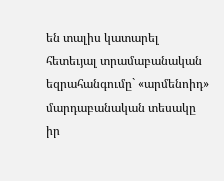են տալիս կատարել հետեւյալ տրամաբանական եզրահանգումը` «արմենոիդ» մարդաբանական տեսակը իր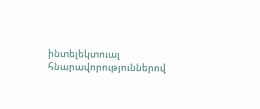ինտելեկտուալ հնարավորություններով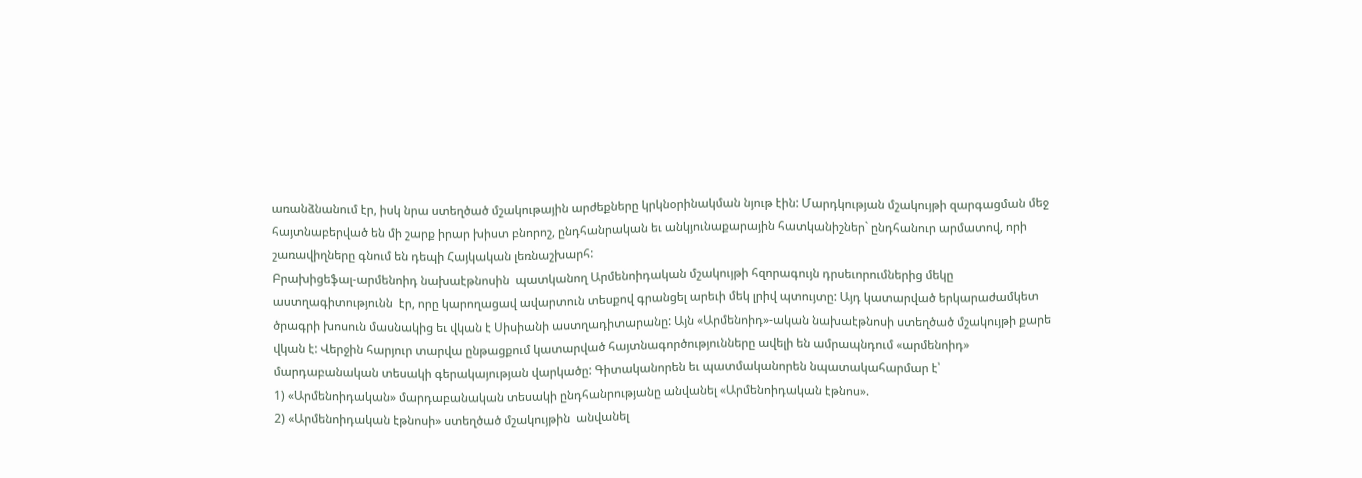առանձնանում էր, իսկ նրա ստեղծած մշակութային արժեքները կրկնօրինակման նյութ էին: Մարդկության մշակույթի զարգացման մեջ հայտնաբերված են մի շարք իրար խիստ բնորոշ, ընդհանրական եւ անկյունաքարային հատկանիշներ` ընդհանուր արմատով, որի շառավիղները գնում են դեպի Հայկական լեռնաշխարհ:
Բրախիցեֆալ-արմենոիդ նախաէթնոսին  պատկանող Արմենոիդական մշակույթի հզորագույն դրսեւորումներից մեկը աստղագիտությունն  էր, որը կարողացավ ավարտուն տեսքով գրանցել արեւի մեկ լրիվ պտույտը: Այդ կատարված երկարաժամկետ ծրագրի խոսուն մասնակից եւ վկան է Սիսիանի աստղադիտարանը: Այն «Արմենոիդ»-ական նախաէթնոսի ստեղծած մշակույթի քարե վկան է: Վերջին հարյուր տարվա ընթացքում կատարված հայտնագործությունները ավելի են ամրապնդում «արմենոիդ» մարդաբանական տեսակի գերակայության վարկածը: Գիտականորեն եւ պատմականորեն նպատակահարմար է՝
1) «Արմենոիդական» մարդաբանական տեսակի ընդհանրությանը անվանել «Արմենոիդական էթնոս».
2) «Արմենոիդական էթնոսի» ստեղծած մշակույթին  անվանել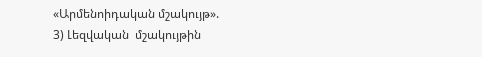«Արմենոիդական մշակույթ».
3) Լեզվական  մշակույթին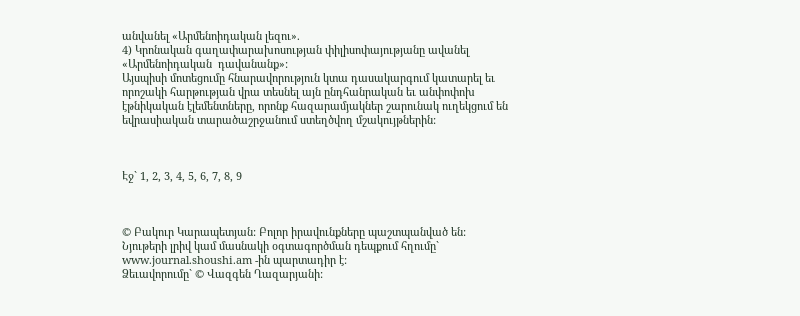անվանել «Արմենոիդական լեզու».
4) Կրոնական գաղափարախոսության փիլիսոփայությանը ավանել «Արմենոիդական  դավանանք»:
Այսպիսի մոտեցումը հնարավորություն կտա դասակարգում կատարել եւ որոշակի հարթության վրա տեսնել այն ընդհանրական եւ անփոփոխ  էթնիկական էլեմենտները, որոնք հազարամյակներ շարունակ ուղեկցում են եվրասիական տարածաշրջանում ստեղծվող մշակույթներին:



Էջ` 1, 2, 3, 4, 5, 6, 7, 8, 9



© Բակուր Կարապետյան: Բոլոր իրավունքները պաշտպանված են:
Նյութերի լրիվ կամ մասնակի օգտագործման դեպքում հղումը` www.journal.shoushi.am -ին պարտադիր է:
Ձեւավորումը` © Վազգեն Ղազարյանի: